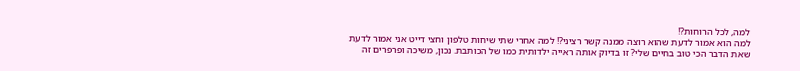למה, לכל הרוחות?!
למה הוא אמור לדעת שהוא רוצה ממנה קשר רציני?! למה אחרי שתי שיחות טלפון וחצי דייט אני אמור לדעת שאת הדבר הכי טוב בחיים שלי? זו בדיוק אותה ראייה ילדותית כמו של הכותבת. נכון, משיכה ופרפרים זה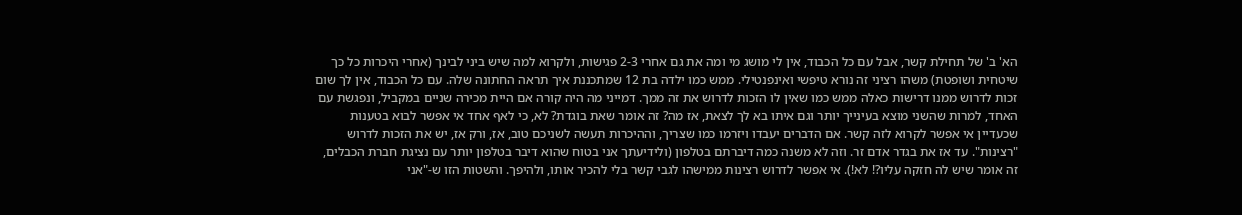הא' ב' של תחילת קשר, אבל עם כל הכבוד, אין לי מושג מי ומה את גם אחרי 2-3 פגישות, ולקרוא למה שיש ביני לבינך (אחרי היכרות כל כך שיטחית ושופטת) משהו רציני זה נורא טיפשי ואינפנטילי. ממש כמו ילדה בת 12 שמתכננת איך תראה החתונה שלה. עם כל הכבוד, אין לך שום זכות לדרוש ממנו דרישות כאלה ממש כמו שאין לו הזכות לדרוש את זה ממך. דמייני מה היה קורה אם היית מכירה שניים במקביל, ונפגשת עם האחד, למרות שהשני מוצא בעינייך יותר וגם איתו בא לך לצאת, אז מה? זה אומר שאת בוגדת? לא, כי לאף אחד אי אפשר לבוא בטענות שכעדיין אי אפשר לקרוא לזה קשר. אם הדברים יעבדו ויזרמו כמו שצריך, וההיכרות תעשה לשניכם טוב, אז, ורק אז, יש את הזכות לדרוש "רצינות". עד אז את בגדר אדם זר. וזה לא משנה כמה דיברתם בטלפון (ולידיעתך אני בטוח שהוא דיבר בטלפון יותר עם נציגת חברת הכבלים, זה אומר שיש לה חזקה עליו?! לא!). אי אפשר לדרוש רצינות ממישהו לגבי קשר בלי להכיר אותו, ולהיפך. והשטות הזו ש-"אני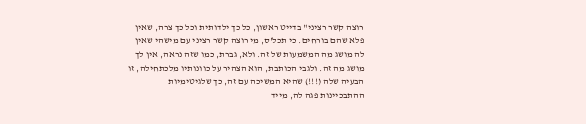רוצה קשר רציני" בדייט ראשון, כל כך ילדותית וכל כך צרה, שאין פלא שהם בורחים. כי תכל'ס, מי רוצה קשר רציני עם מישהי שאין לה מושג מה המשמעות של זה. ולא, גברת, כמו שזה נראה, אין לך מושג מה זה. ולגבי הכותבת, הוא הצהיר על כוונותיו מלכתחילה, זו הבעיה שלה (!!!) שהיא המשיכה עם זה, כך שלגיטימיות ההתבכיינות פגה לה, מייד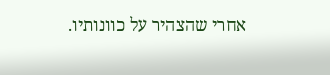אחרי שהצהיר על כוונותיו.